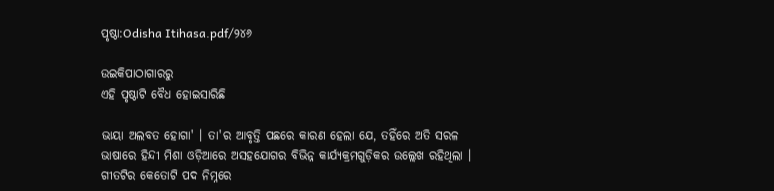ପୃଷ୍ଠା:Odisha Itihasa.pdf/୨୪୬

ଉଇକିପାଠାଗାର‌ରୁ
ଏହି ପୃଷ୍ଠାଟି ବୈଧ ହୋଇସାରିଛି

ଭାୟା ଅଲବତ ହୋଗା' । ତା'ର ଆବୃତ୍ତି ପଛରେ କାରଣ ହେଲା ଯେ, ତହିଁରେ ଅତି ସରଳ ଭାଷାରେ ହିନ୍ଦୀ ମିଶା ଓଡ଼ିଆରେ ଅସହଯୋଗର ବିଭିନ୍ନ କାର୍ଯ୍ୟକ୍ରମଗୁଡ଼ିକର ଉଲ୍ଲେଖ ରହିଥିଲା । ଗୀତଟିର କେତୋଟି ପଦ ନିମ୍ନରେ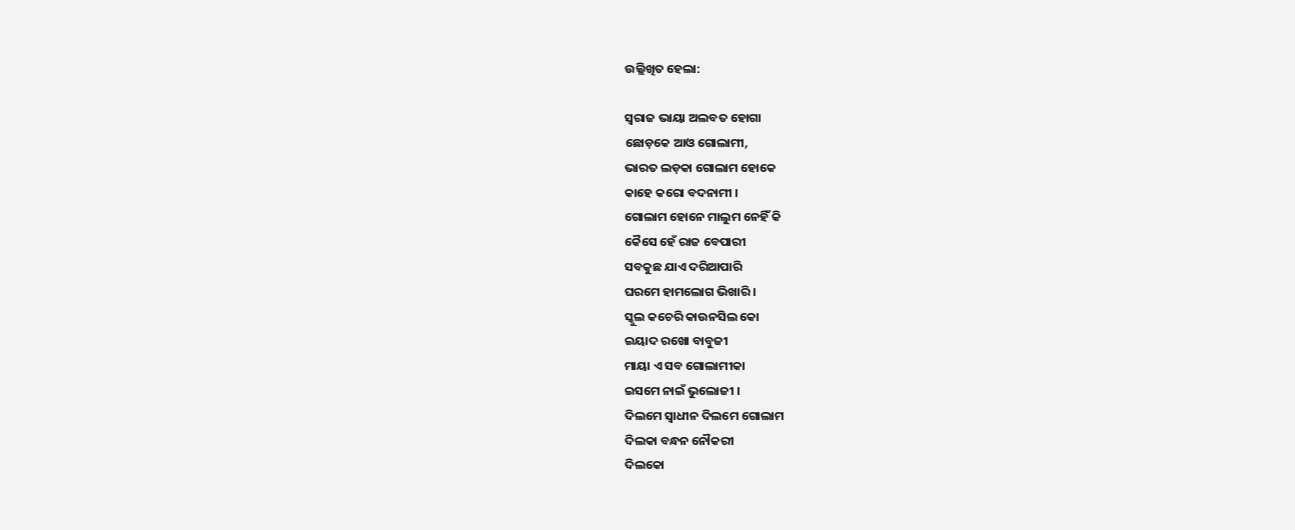ଉଲ୍ଲିଖିତ ହେଲା:

ସ୍ୱରାଜ ଭାୟା ଅଲବତ ହୋଗା
ଛୋଡ଼କେ ଆଓ ଗୋଲାମୀ,
ଭାରତ ଲଡ଼କା ଗୋଲାମ ହୋକେ
କାହେ କରୋ ବଦନାମୀ ।
ଗୋଲାମ ହୋନେ ମାଲୁମ ନେହିଁ କି
କୈସେ ହେଁ ରାଜ ବେପାରୀ
ସବକୁଛ ଯାଏ ଦରିଆପାରି
ଘରମେ ହାମଲୋଗ ଭିଖାରି ।
ସ୍କୁଲ କଚେରି କାଉନସିଲ କୋ
ଇୟାଦ ରଖୋ ବାବୁଜୀ
ମାୟା ଏ ସବ ଗୋଲାମୀକା
ଇସମେ ନାଇଁ ଭୁଲୋଜୀ ।
ଦିଲମେ ସ୍ୱାଧୀନ ଦିଲମେ ଗୋଲାମ
ଦିଲକା ବନ୍ଧନ ନୌକରୀ
ଦିଲକୋ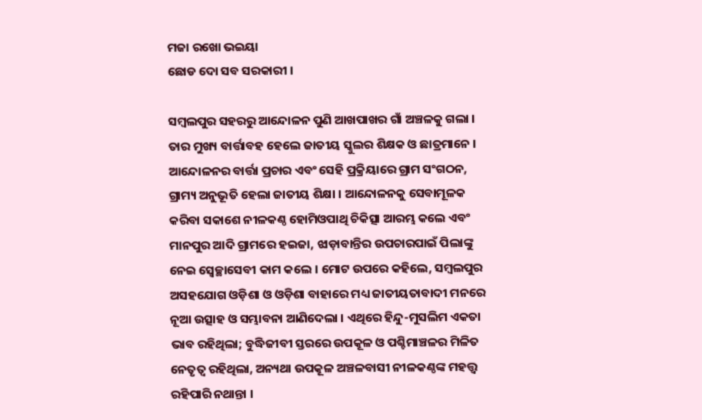ମଜା ରଖୋ ଭଇୟା
ଛୋଡ ଦୋ ସବ ସରକାରୀ ।

ସମ୍ବଲପୁର ସହରରୁ ଆନ୍ଦୋଳନ ପୁଣି ଆଖପାଖର ଗାଁ ଅଞ୍ଚଳକୁ ଗଲା । ତାର ମୁଖ୍ୟ ବାର୍ତ୍ତାବହ ହେଲେ ଜାତୀୟ ସ୍କୁଲର ଶିକ୍ଷକ ଓ ଛାତ୍ରମାନେ । ଆନ୍ଦୋଳନର ବାର୍ତ୍ତା ପ୍ରଚାର ଏବଂ ସେହି ପ୍ରକ୍ରିୟାରେ ଗ୍ରାମ ସଂଗଠନ, ଗ୍ରାମ୍ୟ ଅନୁଭୂତି ହେଲା ଜାତୀୟ ଶିକ୍ଷା । ଆନ୍ଦୋଳନକୁ ସେବାମୂଳକ କରିବା ସକାଶେ ନୀଳକଣ୍ଠ ହୋମିଓପାଥି ଚିକିତ୍ସା ଆରମ୍ଭ କଲେ ଏବଂ ମାନପୁର ଆଦି ଗ୍ରାମରେ ହଇଜା, ଝାଡ଼ାବାନ୍ତିର ଉପଚାରପାଇଁ ପିଲାଙ୍କୁ ନେଇ ସ୍ୱେଚ୍ଛାସେବୀ କାମ କଲେ । ମୋଟ ଉପରେ କହିଲେ, ସମ୍ବଲପୁର ଅସହଯୋଗ ଓଡ଼ିଶା ଓ ଓଡ଼ିଶା ବାହାରେ ମଧ୍ୟ ଜାତୀୟତାବାଦୀ ମନରେ ନୂଆ ଉତ୍ସାହ ଓ ସମ୍ଭାବନା ଆଣିଦେଲା । ଏଥିରେ ହିନ୍ଦୁ-ମୁସଲିମ ଏକତା ଭାବ ରହିଥିଲା; ବୁଦ୍ଧିଜୀବୀ ସ୍ତରରେ ଉପକୂଳ ଓ ପଶ୍ଚିମାଞ୍ଚଳର ମିଳିତ ନେତୃତ୍ୱ ରହିଥିଲା, ଅନ୍ୟଥା ଉପକୂଳ ଅଞ୍ଚଳବାସୀ ନୀଳକଣ୍ଠଙ୍କ ମହତ୍ତ୍ୱ ରହିପାରି ନଥାନ୍ତା ।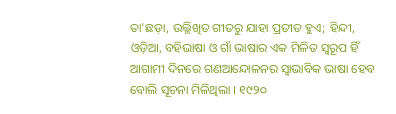ତା'ଛଡ଼ା, ଉଲ୍ଲିଖିତ ଗୀତରୁ ଯାହା ପ୍ରତୀତ ହୁଏ; ହିନ୍ଦୀ, ଓଡ଼ିଆ, ବହିଭାଷା ଓ ଗାଁ ଭାଷାର ଏକ ମିଳିତ ସ୍ୱରୂପ ହିଁ ଆଗାମୀ ଦିନରେ ଗଣଆନ୍ଦୋଳନର ସ୍ୱାଭାବିକ ଭାଷା ହେବ ବୋଲି ସୂଚନା ମିଳିଥିଲା । ୧୯୨୦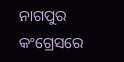ନାଗପୁର କଂଗ୍ରେସରେ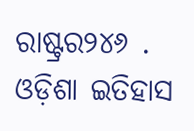ରାଷ୍ଟ୍ରର୨୪୬ . ଓଡ଼ିଶା ଇତିହାସ